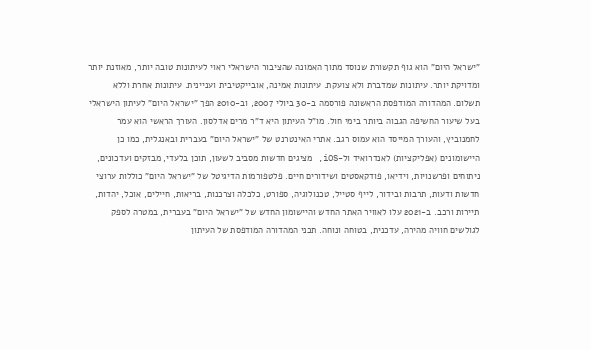"ישראל היום" הוא גוף תקשורת שנוסד מתוך האמונה שהציבור הישראלי ראוי לעיתונות טובה יותר, מאוזנת יותר ומדויקת יותר. עיתונות שמדברת ולא צועקת. עיתונות אמינה, אובייקטיבית ועניינית. עיתונות אחרת וללא תשלום. המהדורה המודפסת הראשונה פורסמה ב-30 ביולי 2007, וב-2010 הפך "ישראל היום" לעיתון הישראלי בעל שיעור החשיפה הגבוה ביותר בימי חול. מו"ל העיתון היא ד"ר מרים אדלסון. העורך הראשי הוא עמר לחמנוביץ, והעורך המייסד הוא עמוס רגב. אתרי האינטרנט של "ישראל היום" בעברית ובאנגלית, כמו כן היישומונים (אפליקציות) לאנדרואיד ול-iOS, מציגים חדשות מסביב לשעון, תוכן בלעדי, מבזקים ועדכונים, ניתוחים ופרשנויות, וידיאו, פודקאסטים ושידורים חיים. פלטפורמות הדיגיטל של "ישראל היום" כוללות ערוצי חדשות ודעות, תרבות ובידור, לייף סטייל, טכנולוגיה, ספורט, כלכלה וצרכנות, בריאות, חיילים, אוכל, יהדות, תיירות ורכב. ב-2021 עלו לאוויר האתר החדש והיישומון החדש של "ישראל היום" בעברית, במטרה לספק לגולשים חוויה מהירה, עדכנית, בטוחה ונוחה. תכני המהדורה המודפסת של העיתון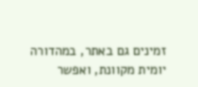זמינים גם באתר, במהדורה יומית מקוונת, ואפשר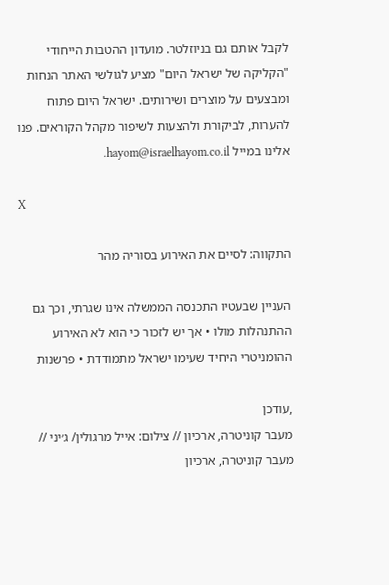לקבל אותם גם בניוזלטר. מועדון ההטבות הייחודי "הקליקה של ישראל היום" מציע לגולשי האתר הנחות ומבצעים על מוצרים ושירותים. ישראל היום פתוח להערות, לביקורת ולהצעות לשיפור מקהל הקוראים. פנו אלינו במייל hayom@israelhayom.co.il.

X

התקווה: לסיים את האירוע בסוריה מהר

העניין שבעטיו התכנסה הממשלה אינו שגרתי, וכך גם ההתנהלות מולו • אך יש לזכור כי הוא לא האירוע ההומניטרי היחיד שעימו ישראל מתמודדת • פרשנות

,עודכן
מעבר קוניטרה, ארכיון // צילום: אייל מרגולין/ ג׳יני // מעבר קוניטרה, ארכיון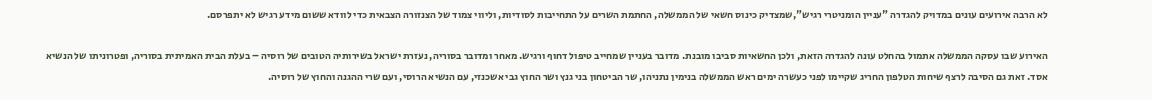לא הרבה אירועים עונים במדויק להגדרה "עניין הומניטרי רגיש",שמצדיק כינוס חשאי של הממשלה, החתמת השרים על התחייבות לסודיות, וליווי צמוד של הצנזורה הצבאית כדי לוודא ששום מידע רגיש לא יתפרסם.

האירוע שבו עסקה הממשלה אתמול בהחלט עונה להגדרה הזאת, ולכן החשאיות סביבו מובנת. מדובר בעניין שמחייב טיפול דחוף ורגיש. מאחר ומדובר בסוריה, נעזרת ישראל בשירותיה הטובים של רוסיה – בעלת הבית האמיתית בסוריה, ופטרוניתו של הנשיא אסד. זאת גם הסיבה לרצף שיחות הטלפון החריג שקיימו לפני כעשרה ימים ראש הממשלה בנימין נתניהו, שר הביטחון בני גנץ ושר החוץ גבי אשכנזי, עם הנשיא הרוסי, ועם שרי ההגנה והחוץ של רוסיה.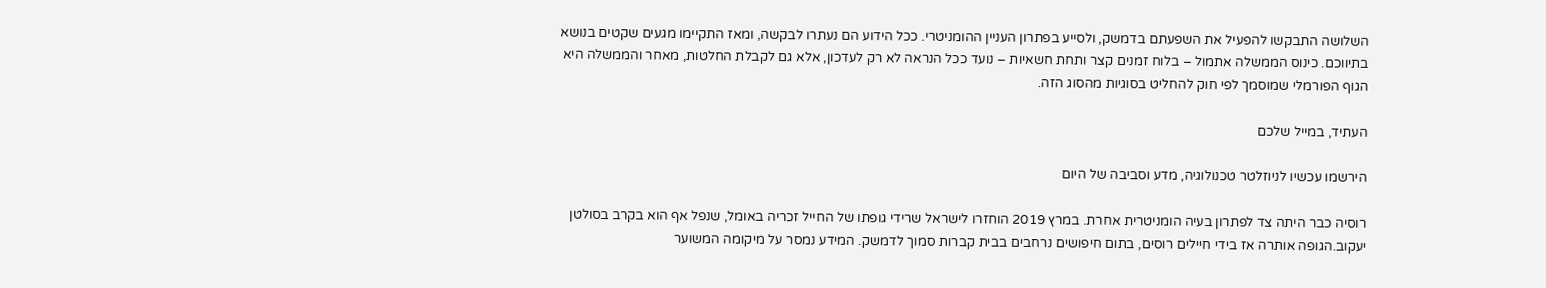השלושה התבקשו להפעיל את השפעתם בדמשק, ולסייע בפתרון העניין ההומניטרי. ככל הידוע הם נעתרו לבקשה, ומאז התקיימו מגעים שקטים בנושא בתיווכם. כינוס הממשלה אתמול – בלוח זמנים קצר ותחת חשאיות – נועד ככל הנראה לא רק לעדכון, אלא גם לקבלת החלטות, מאחר והממשלה היא הגוף הפורמלי שמוסמך לפי חוק להחליט בסוגיות מהסוג הזה.

העתיד, במייל שלכם

הירשמו עכשיו לניוזלטר טכנולוגיה, מדע וסביבה של היום

רוסיה כבר היתה צד לפתרון בעיה הומניטרית אחרת. במרץ 2019 הוחזרו לישראל שרידי גופתו של החייל זכריה באומל, שנפל אף הוא בקרב בסולטן יעקוב.הגופה אותרה אז בידי חיילים רוסים, בתום חיפושים נרחבים בבית קברות סמוך לדמשק. המידע נמסר על מיקומה המשוער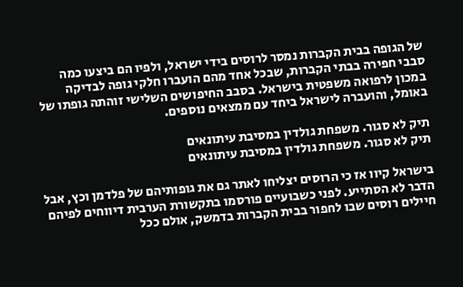של הגופה בבית הקברות נמסר לרוסים בידי ישראל, ולפיו הם ביצעו כמה סבבי חפירה בבתי הקברות, שבכל אחד מהם הועברו חלקי גופה לבדיקה במכון לרפואה משפטית בישראל. בסבב החיפושים השלישי זוהתה גופתו של באומל, והועברה לישראל ביחד עם ממצאים נוספים.

תיק לא סגור. משפחת גולדין במסיבת עיתונאים
תיק לא סגור. משפחת גולדין במסיבת עיתונאים

בישראל קיוו אז כי הרוסים יצליחו לאתר גם את גופותיהם של פלדמן וכץ, אבל הדבר לא הסתייע. לפני כשבועיים פורסמו בתקשורת הערבית דיווחים לפיהם חיילים רוסים שבו לחפור בבית הקברות בדמשק, אולם ככל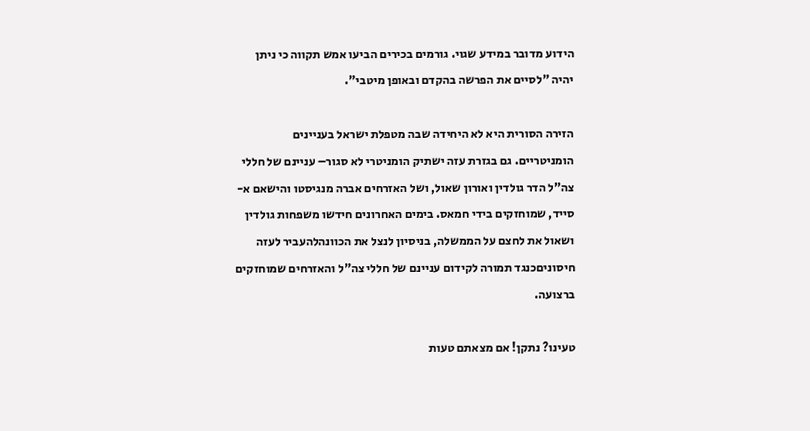הידוע מדובר במידע שגוי. גורמים בכירים הביעו אמש תקווה כי ניתן יהיה "לסיים את הפרשה בהקדם ובאופן מיטבי".

הזירה הסורית היא לא היחידה שבה מטפלת ישראל בעניינים הומניטריים. גם בגזרת עזה ישתיק הומניטרי לא סגור– עניינם של חללי צה"ל הדר גולדין ואורון שאול, ושל האזרחים אברה מנגיסטו והישאם א-סייד, שמוחזקים בידי חמאס. בימים האחרונים חידשו משפחות גולדין ושאול את לחצם על הממשלה, בניסיון לנצל את הכוונהלהעביר לעזה חיסוניםכנגד תמורה לקידום עניינם של חללי צה"ל והאזרחים שמוחזקים ברצועה.

טעינו? נתקן! אם מצאתם טעות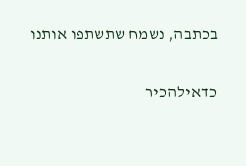בכתבה, נשמח שתשתפו אותנו

כדאילהכיר